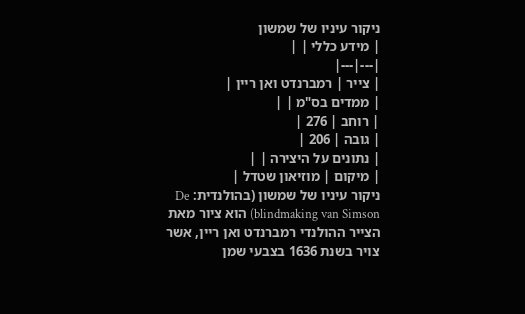ניקור עיניו של שמשון
| מידע כללי | |
|---|---|
| צייר | רמברנדט ואן ריין |
| ממדים בס"מ | |
| רוחב | 276 |
| גובה | 206 |
| נתונים על היצירה | |
| מיקום | מוזיאון שטדל |
ניקור עיניו של שמשון (בהולנדית: De blindmaking van Simson) הוא ציור מאת הצייר ההולנדי רמברנדט ואן ריין, אשר צויר בשנת 1636 בצבעי שמן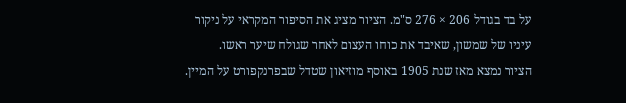על בד בגודל 206 × 276 ס"מ. הציור מציג את הסיפור המקראי על ניקור עיניו של שמשון, שאיבד את כוחו העצום לאחר שגולח שיער ראשו.
הציור נמצא מאז שנת 1905 באוסף מוזיאון שטדל שבפרנקפורט על המיין.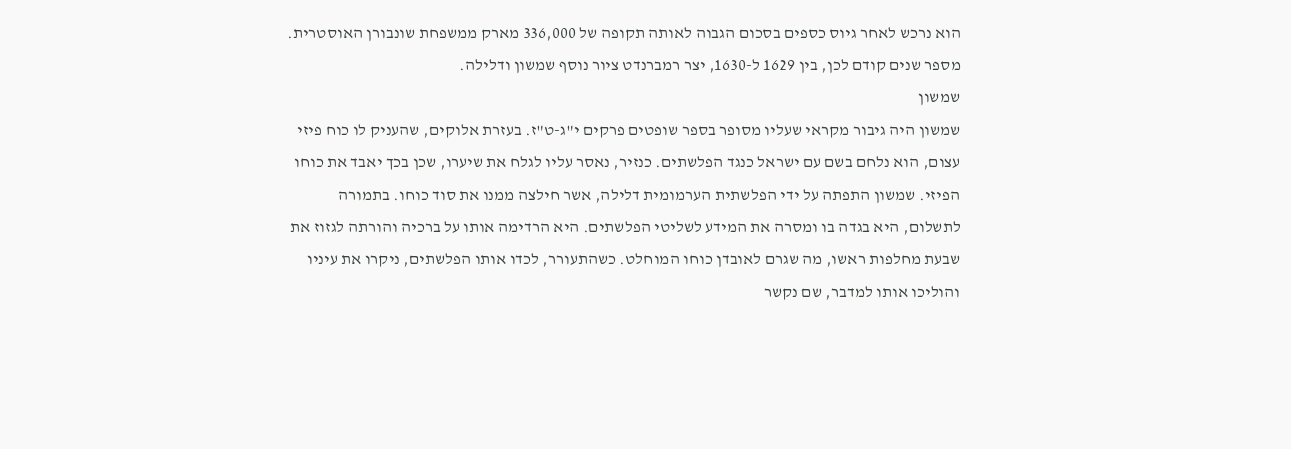הוא נרכש לאחר גיוס כספים בסכום הגבוה לאותה תקופה של 336,000 מארק ממשפחת שונבורן האוסטרית.
מספר שנים קודם לכן, בין 1629 ל-1630, יצר רמברנדט ציור נוסף שמשון ודלילה.
שמשון
שמשון היה גיבור מקראי שעליו מסופר בספר שופטים פרקים י"ג-ט"ז. בעזרת אלוקים, שהעניק לו כוח פיזי עצום, הוא נלחם בשם עם ישראל כנגד הפלשתים. כנזיר, נאסר עליו לגלח את שיערו, שכן בכך יאבד את כוחו הפיזי. שמשון התפתה על ידי הפלשתית הערמומית דלילה, אשר חילצה ממנו את סוד כוחו. בתמורה לתשלום, היא בגדה בו ומסרה את המידע לשליטי הפלשתים. היא הרדימה אותו על ברכיה והורתה לגזוז את שבעת מחלפות ראשו, מה שגרם לאובדן כוחו המוחלט. כשהתעורר, לכדו אותו הפלשתים, ניקרו את עיניו והוליכו אותו למדבר, שם נקשר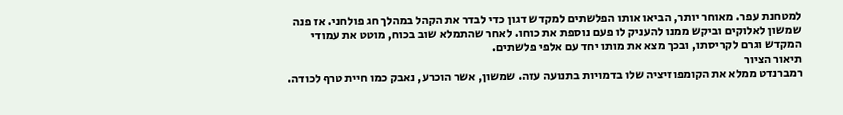למטחנת עפר. מאוחר יותר, הביאו אותו הפלשתים למקדש דגון כדי לבדר את הקהל במהלך חג פולחני. אז פנה שמשון לאלוקים וביקש ממנו להעניק לו פעם נוספת את כוחו. לאחר שהתמלא שוב בכוח, מוטט את עמודי המקדש וגרם לקריסתו, ובכך מצא את מותו יחד עם אלפי פלשתים.
תיאור הציור
רמברנדט ממלא את הקומפוזיציה שלו בדמויות בתנועה עזה. שמשון, אשר הוכרע, נאבק כמו חיית טרף לכודה.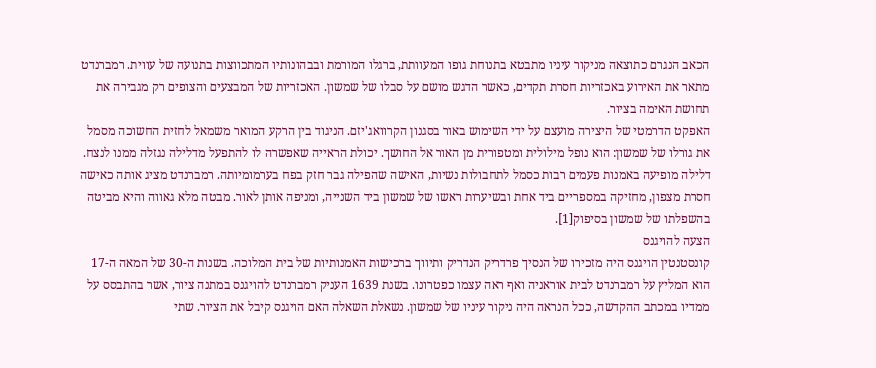הכאב הנגרם כתוצאה מניקור עיניו מתבטא בתנוחת גופו המעוותת, ברגלו המורמת ובבהונותיו המתכווצות בתנועה של עווית. רמברנדט מתאר את האירוע באכזריות חסרת תקדים, כאשר הדגש מושם על סבלו של שמשון. האכזריות של המבצעים והצופים רק מגבירה את תחושת האימה בציור.
האפקט הדרמטי של היצירה מועצם על ידי השימוש באור בסגנון הקרוואג'יזם. הניגוד בין הרקע המואר משמאל לחזית החשוכה מסמל את גורלו של שמשון: הוא נופל מילולית ומטפורית מן האור אל החושך. יכולת הראייה שאפשרה לו להתפעל מדלילה נגזלה ממנו לנצח. דלילה מופיעה באמנות פעמים רבות כסמל לתחבולות נשיות, האישה שהפילה גבר חזק בפח בערמומיותה. רמברנדט מציג אותה כאישה חסרת מצפון, מחזיקה במספריים ביד אחת ובשיערות ראשו של שמשון ביד השנייה, ומניפה אותן לאור. מבטה מלא גאווה והיא מביטה בהשפלתו של שמשון בסיפוק[1].
הצעה להויגנס
קונסטנטין הויגנס היה מזכירו של הנסיך פרדריק הנדריק ותיווך ברכישות האמנותיות של בית המלוכה. בשנות ה-30 של המאה ה-17 הוא המליץ על רמברנדט לבית אוראניה ואף ראה עצמו כפטרונו. בשנת 1639 העניק רמברנדט להויגנס במתנה ציור, אשר בהתבסס על ממדיו במכתב ההקדשה, ככל הנראה היה ניקור עיניו של שמשון. נשאלת השאלה האם הויגנס קיבל את הציור. שתי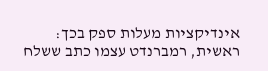אינדיקציות מעלות ספק בכך: ראשית, רמברנדט עצמו כתב ששלח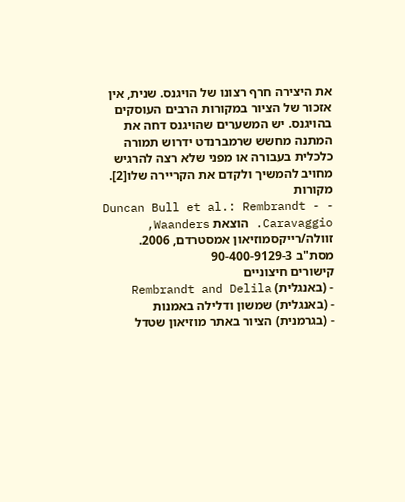את היצירה חרף רצונו של הויגנס. שנית, אין אזכור של הציור במקורות הרבים העוסקים בהויגנס. יש המשערים שהויגנס דחה את המתנה מחשש שרמברנדט ידרוש תמורה כלכלית בעבורה או מפני שלא רצה להרגיש מחויב להמשיך ולקדם את הקריירה שלו[2].
מקורות
- Duncan Bull et al.: Rembrandt - Caravaggio. הוצאת Waanders, זוולה/רייקסמוזיאון אמסטרדם, 2006. מסת"ב 90-400-9129-3
קישורים חיצוניים
- (באנגלית) Rembrandt and Delila
- (באנגלית) שמשון ודלילה באמנות
- (בגרמנית) הציור באתר מוזיאון שטדל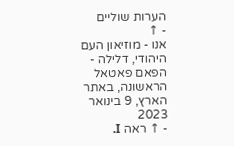הערות שוליים
- ↑
אנו - מוזיאון העם היהודי, דלילה - הפאם פאטאל הראשונה, באתר הארץ, 9 בינואר 2023
- ↑ ראה I.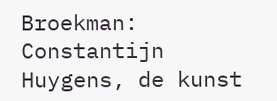Broekman: Constantijn Huygens, de kunst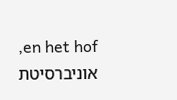en het hof, אוניברסיטת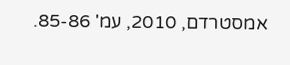אמסטרדם, 2010, עמ' 85-86.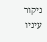ניקור עיניו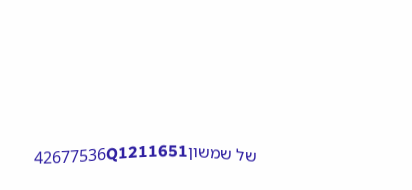של שמשון42677536Q1211651